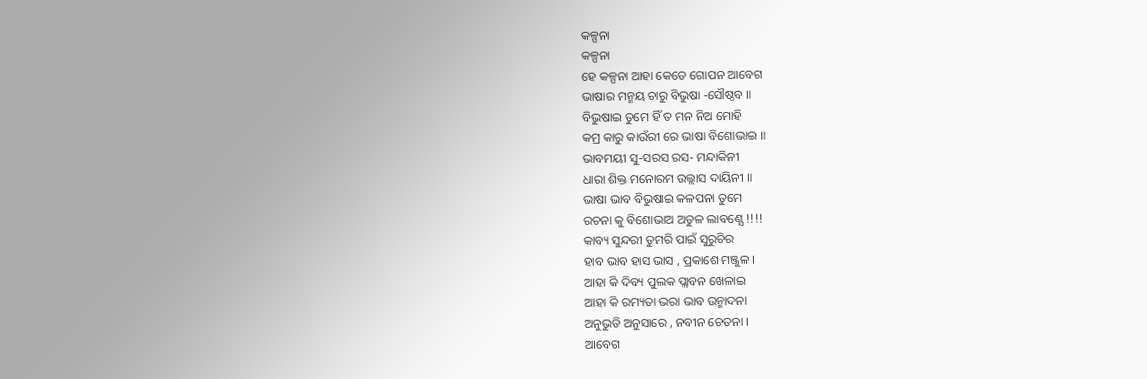କଳ୍ପନା
କଳ୍ପନା
ହେ କଳ୍ପନା ଆହା କେଡେ ଗୋପନ ଆବେଗ
ଭାଷାର ମନ୍ମୟ ଚାରୁ ବିଭୁଷା ‐ସୌଷ୍ଠବ ॥
ବିଭୁଷାଇ ତୁମେ ହିଁ ତ ମନ ନିଅ ମୋହି
କମ୍ର କାରୁ କାଉଁରୀ ରେ ଭାଷା ବିଶୋଭାଇ ॥
ଭାବମୟୀ ସୁ‐ସରସ ରସ‐ ମନ୍ଦାକିନୀ
ଧାରା ଶିକ୍ତ ମନୋରମ ଉଲ୍ଲାସ ଦାୟିନୀ ॥
ଭାଷା ଭାବ ବିଭୁଷାଇ କଳପନା ତୁମେ
ରଚନା କୁ ବିଶୋଭାଅ ଅତୁଳ ଲାବଣ୍ଯେ !!!!
କାବ୍ୟ ସୁନ୍ଦରୀ ତୁମରି ପାଇଁ ସୁରୁଚିର
ହାବ ଭାବ ହାସ ଭାସ , ପ୍ରକାଶେ ମଞ୍ଜୁଳ ।
ଆହା କି ଦିବ୍ୟ ପୁଲକ ପ୍ଲାବନ ଖେଳାଇ
ଆହା କି ରମ୍ୟତା ଭରା ଭାବ ଉନ୍ମାଦନା
ଅନୁଭୁତି ଅନୁସାରେ , ନବୀନ ଚେତନା ।
ଆବେଗ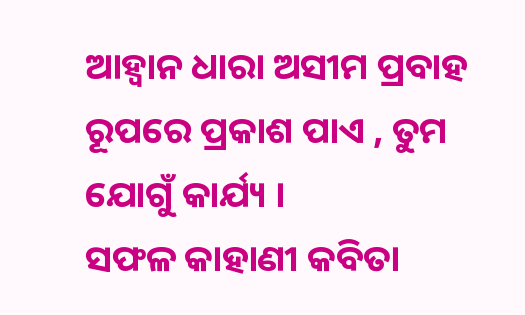ଆହ୍ୱାନ ଧାରା ଅସୀମ ପ୍ରବାହ
ରୂପରେ ପ୍ରକାଶ ପାଏ , ତୁମ ଯୋଗୁଁ କାର୍ଯ୍ୟ ।
ସଫଳ କାହାଣୀ କବିତା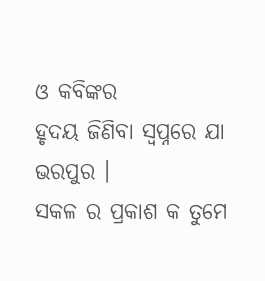ଓ କବିଙ୍କର
ହୃଦୟ ଜିଣିବା ସ୍ବପ୍ନରେ ଯା ଭରପୁର ।
ସକଳ ର ପ୍ରକାଶ କ ତୁମେ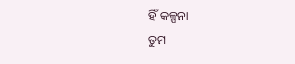ହିଁ କଳ୍ପନା
ତୁମ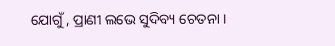ଯୋଗୁଁ , ପ୍ରାଣୀ ଲଭେ ସୁଦିବ୍ୟ ଚେତନା ।